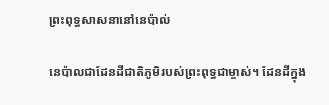ព្រះពុទ្ធសាសនានៅនេប៉ាល់

នេប៉ាលជាដែនដីជាតិភូមិរបស់ព្រះពុទ្ធជាម្ចាស់។ ដែនដីក្នុង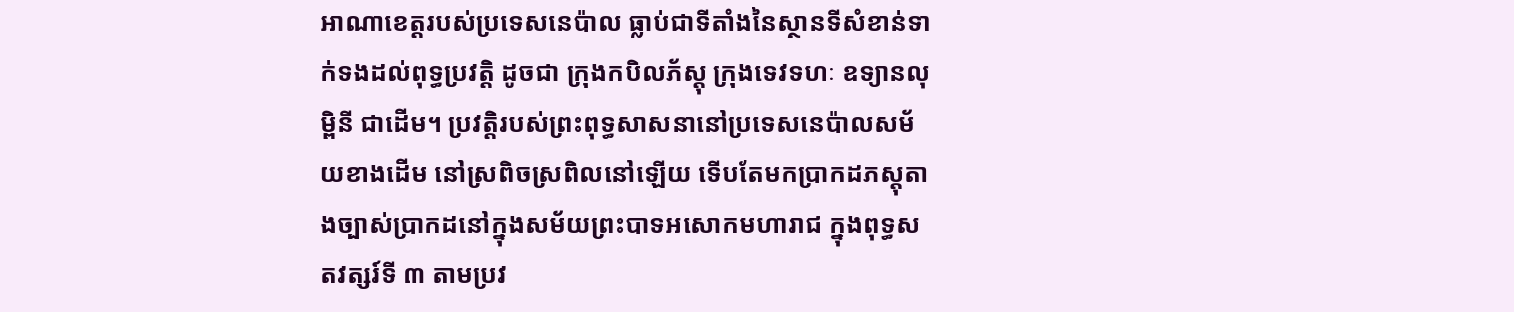អាណាខេត្តរបស់ប្រទេសនេប៉ាល ធ្លាប់ជាទីតាំងនៃស្ថានទីសំខាន់ទាក់ទងដល់ពុទ្ធប្រវត្តិ ដូចជា ក្រុងកបិលភ័ស្តុ ក្រុងទេវទហៈ ឧទ្យានលុម្ពិនី ជាដើម។ ប្រវត្តិរបស់ព្រះពុទ្ធសាសនានៅប្រទេសនេប៉ាលសម័យខាងដើម នៅស្រពិចស្រពិលនៅឡើយ ទើបតែមកប្រាកដភស្តុតាងច្បាស់ប្រាកដនៅក្នុងសម័យព្រះបាទអសោកមហារាជ ក្នុងពុទ្ធសតវត្សរ៍ទី ៣ តាមប្រវ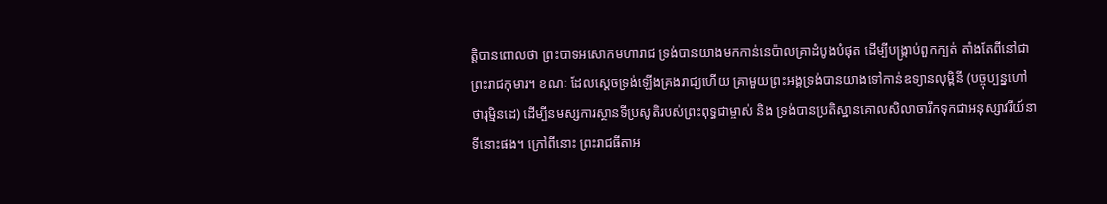ត្តិបានពោលថា ព្រះបាទអសោកមហារាជ ទ្រង់បានយាងមកកាន់នេប៉ាលគ្រាដំបូងបំផុត ដើម្បីបង្រ្កាប់ពួកក្បត់ តាំងតែពីនៅជាព្រះរាជកុមារ។ ខណៈ ដែលស្តេចទ្រង់ឡើងគ្រងរាជ្យហើយ គ្រាមួយព្រះអង្គទ្រង់បានយាងទៅកាន់ឧទ្យានលុម្ពិនី (បច្ចុប្បន្នហៅថារុម្មិនដេ) ដើម្បីនមស្សការស្ថានទីប្រសូតិរបស់ព្រះពុទ្ធជាម្ចាស់ និង ទ្រង់បានប្រតិស្ឋានគោលសិលាចារឹកទុកជាអនុស្សាវរីយ៍នាទីនោះផង។ ក្រៅពីនោះ ព្រះរាជធីតាអ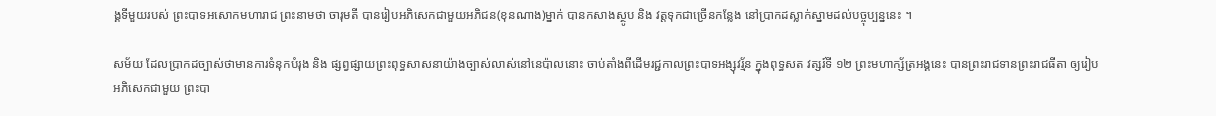ង្គទីមួយរបស់ ព្រះបាទអសោកមហារាជ ព្រះនាមថា ចារុមតី បានរៀបអភិសេកជាមួយអភិជន(ខុនណាង)ម្នាក់ បានកសាងស្ថូប និង វត្តទុកជាច្រើនកន្លែង នៅប្រាកដស្លាក់ស្នាមដល់បច្ចុប្បន្ននេះ ។

សម័យ ដែលប្រាកដច្បាស់ថាមានការទំនុកបំរុង និង ផ្សព្វផ្សាយព្រះពុទ្ធសាសនាយ៉ាងច្បាស់លាស់នៅនេប៉ាលនោះ ចាប់តាំងពីដើមរជ្ជកាលព្រះបាទអង្សុវរ្ម័ន ក្នុងពុទ្ធសត វត្សរ៍ទី ១២ ព្រះមហាក្ស័ត្រអង្គនេះ បានព្រះរាជទានព្រះរាជធីតា ឲ្យរៀបអភិសេកជាមួយ ព្រះបា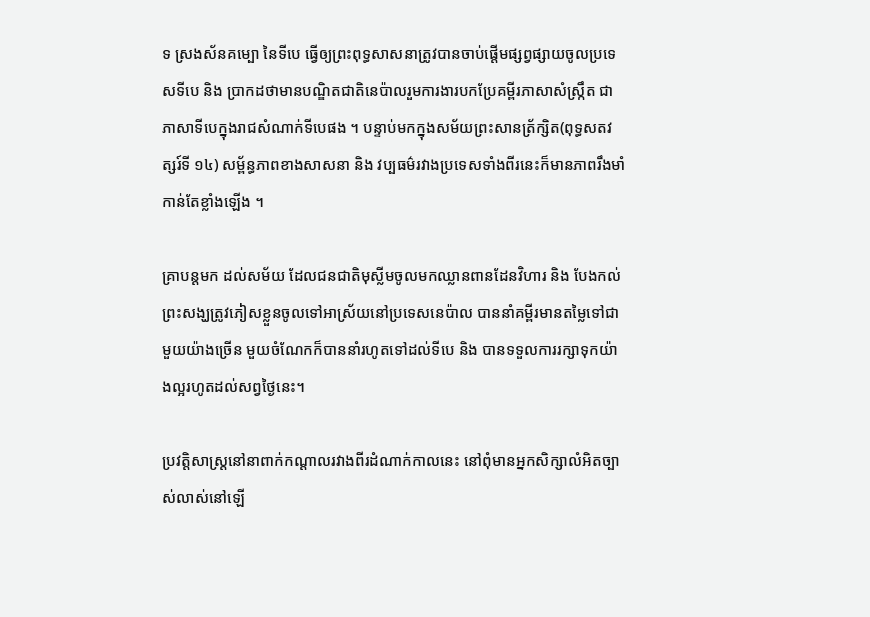ទ ស្រងស័នគម្បោ នៃទីបេ ធ្វើឲ្យព្រះពុទ្ធសាសនាត្រូវបានចាប់ផ្តើមផ្សព្វផ្សាយចូលប្រទេសទីបេ និង ប្រាកដថាមានបណ្ឌិតជាតិនេប៉ាលរួមការងារបកប្រែគម្ពីរភាសាសំស្រ្កឹត ជាភាសាទីបេក្នុងរាជសំណាក់ទីបេផង ។ បន្ទាប់មកក្នុងសម័យព្រះសានត្រ័ក្សិត(ពុទ្ធសតវត្សរ៍ទី ១៤) សម្ព័ន្ធភាពខាងសាសនា និង វប្បធម៌រវាងប្រទេសទាំងពីរនេះក៏មានភាពរឹងមាំកាន់តែខ្លាំងឡើង ។

គ្រាបន្តមក ដល់សម័យ ដែលជនជាតិមុស្លីមចូលមកឈ្លានពានដែនវិហារ និង បែងកល់ ព្រះសង្ឃត្រូវភៀសខ្លួនចូលទៅអាស្រ័យនៅប្រទេសនេប៉ាល បាននាំគម្ពីរមានតម្លៃទៅជាមួយយ៉ាងច្រើន មួយចំណែកក៏បាននាំរហូតទៅដល់ទីបេ និង បានទទួលការរក្សាទុកយ៉ាងល្អរហូតដល់សព្វថ្ងៃនេះ។

ប្រវត្តិសាស្រ្តនៅនាពាក់កណ្តាលរវាងពីរដំណាក់កាលនេះ នៅពុំមានអ្នកសិក្សាលំអិតច្បាស់លាស់នៅឡើ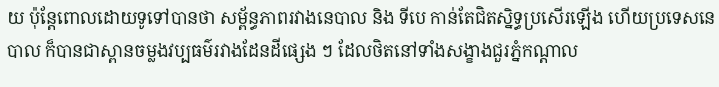យ ប៉ុន្តែពោលដោយទូទៅបានថា សម្ព័ន្ធភាពរវាងនេបាល និង ទីបេ កាន់តែជិតស្និទ្ធប្រសើរឡើង ហើយប្រទេសនេបាល ក៏បានជាស្ពានចម្លងវប្បធម៌រវាងដែនដីផ្សេង ៗ ដែលថិតនៅទាំងសង្ខាងជួរភ្នំកណ្តាល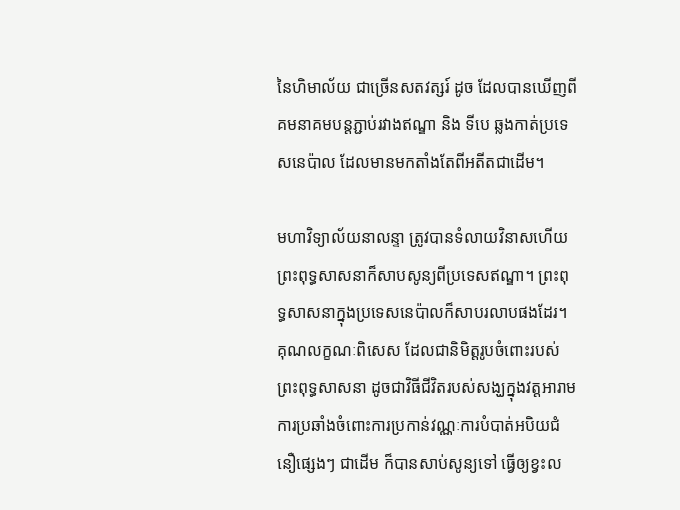នៃហិមាល័យ ជាច្រើនសតវត្សរ៍ ដូច ដែលបានឃើញពីគមនាគមបន្តភ្ជាប់រវាងឥណ្ឌា និង ទីបេ ឆ្លងកាត់ប្រទេសនេប៉ាល ដែលមានមកតាំងតែពីអតីតជាដើម។

មហាវិទ្យាល័យនាលន្ទា ត្រូវបានទំលាយវិនាសហើយ ព្រះពុទ្ធសាសនាក៏សាបសូន្យពីប្រទេសឥណ្ឌា។ ព្រះពុទ្ធសាសនាក្នុងប្រទេសនេប៉ាលក៏សាបរលាបផងដែរ។ គុណលក្ខណៈពិសេស ដែលជានិមិត្តរូបចំពោះរបស់ព្រះពុទ្ធសាសនា ដូចជាវិធីជីវិតរបស់សង្ឃក្នុងវត្តអារាម ការប្រឆាំងចំពោះការប្រកាន់វណ្ណៈការបំបាត់អបិយជំនឿផ្សេងៗ ជាដើម ក៏បានសាប់សូន្យទៅ ធ្វើឲ្យខ្វះល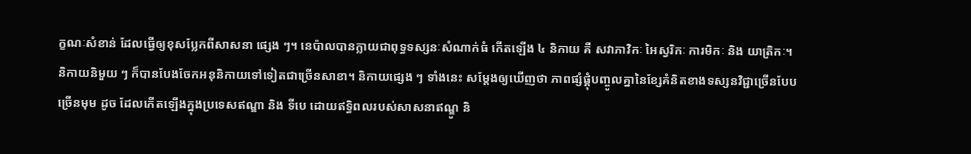ក្ខណៈសំខាន់ ដែលធ្វើឲ្យខុសប្លែកពីសាសនា ផ្សេង ៗ។ នេប៉ាលបានក្លាយជាពុទ្ធទស្សនៈសំណាក់ធំ កើតឡើង ៤ និកាយ គឺ សវាភាវិកៈ អៃស្វរិកៈ ការមិកៈ និង យាត្រិកៈ។ និកាយនិមួយ ៗ ក៏បានបែងចែកអនុនិកាយទៅទៀតជាច្រើនសាខា។ និកាយផ្សេង ៗ ទាំងនេះ សម្តែងឲ្យឃើញថា ភាពផ្សំផ្គុំបញ្ចូលគ្នានៃខ្សែគំនិតខាងទស្សនវិជ្ជាច្រើនបែបច្រើនមុម ដូច ដែលកើតឡើងក្នុងប្រទេសឥណ្ឌា និង ទីបេ ដោយឥទ្ធិពលរបស់សាសនាឥណ្ឌូ និ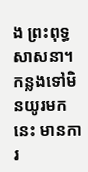ង ព្រះពុទ្ធសាសនា។ កន្លងទៅមិនយូរមកនេះ មានការ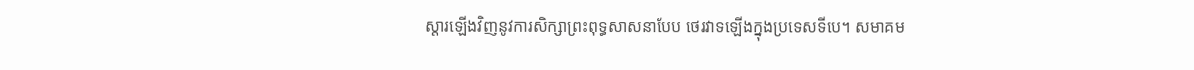ស្តារឡើងវិញនូវការសិក្សាព្រះពុទ្ធសាសនាបែប ថេរវាទឡើងក្នុងប្រទេសទីបេ។ សមាគម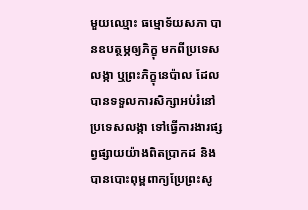មួយឈ្មោះ ធម្មោទ័យសភា បានឧបត្ថម្ភឲ្យភិក្ខុ មកពីប្រទេសលង្កា ឬព្រះភិក្ខុនេប៉ាល ដែលបានទទួលការសិក្សាអប់រំនៅប្រទេសលង្កា ទៅធ្វើការងារផ្សព្វផ្សាយយ៉ាងពិតប្រាកដ និង បានបោះពុម្ពពាក្យប្រែព្រះសូ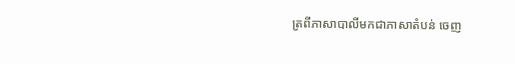ត្រពីភាសាបាលីមកជាភាសាតំបន់ ចេញ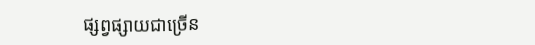ផ្សព្វផ្សាយជាច្រើន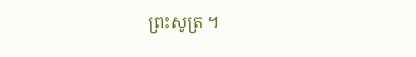ព្រះសូត្រ ។